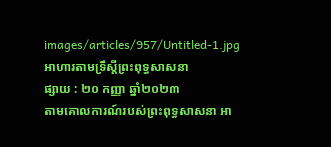images/articles/957/Untitled-1.jpg
អាហារតាមទ្រឹស្តីព្រះពុទ្ធសាសនា
ផ្សាយ : ២០ កញ្ញា ឆ្នាំ២០២៣
តាមគោលការណ៍របស់ព្រះពុទ្ធសាសនា អា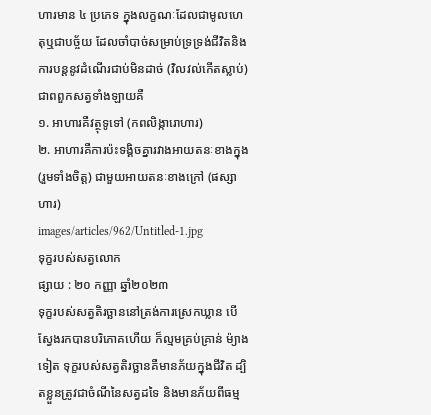ហារមាន ៤ ប្រភេទ ក្នុងលក្ខណៈដែលជាមូលហេតុឬជាបច្ច័យ ដែលចាំបាច់សម្រាប់ទ្រទ្រង់ជីវិតនិងការបន្តនូវដំណើរជាប់មិនដាច់ (វិលវល់កើតស្លាប់) ជាពពួកសត្វទាំងឡាយគឺ
១. អាហារគឺវត្ថុទូទៅ (កពលិង្ការោហារ)
២. អាហារគឺការប៉ះទង្គិចគ្នារវាងអាយតនៈខាងក្នុង (រួមទាំងចិត្ត) ជាមួយអាយតនៈខាងក្រៅ (ផស្សាហារ)
images/articles/962/Untitled-1.jpg
ទុក្ខរបស់សត្វលោក
ផ្សាយ : ២០ កញ្ញា ឆ្នាំ២០២៣
ទុក្ខរបស់សត្វតិរច្ឆាននៅត្រង់ការស្រេកឃ្លាន បើស្វែងរកបានបរិភោគហើយ ក៏ល្មមគ្រប់គ្រាន់ ម៉្យាងទៀត ទុក្ខរបស់សត្វតិរច្ឆានគឺមានភ័យក្នុងជីវិត ដ្បិតខ្លួនត្រូវជាចំណីនៃសត្វដទៃ និងមានភ័យពីធម្ម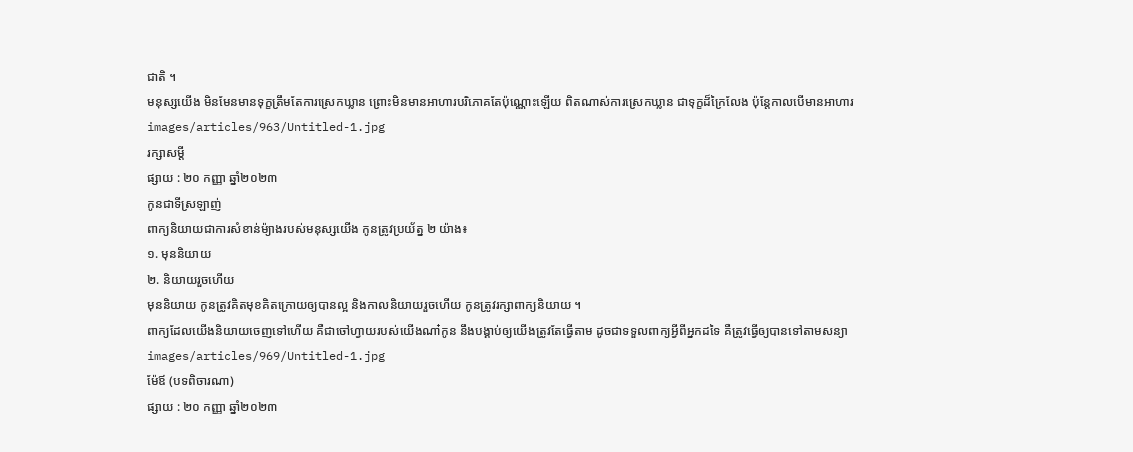ជាតិ ។
មនុស្សយើង មិនមែនមានទុក្ខត្រឹមតែការស្រេកឃ្លាន ព្រោះមិនមានអាហារបរិភោគតែប៉ុណ្ណោះឡើយ ពិតណាស់ការស្រេកឃ្លាន ជាទុក្ខដ៏ក្រៃលែង ប៉ុន្តែកាលបើមានអាហារ
images/articles/963/Untitled-1.jpg
រក្សាសម្តី
ផ្សាយ : ២០ កញ្ញា ឆ្នាំ២០២៣
កូនជាទីស្រឡាញ់
ពាក្យនិយាយជាការសំខាន់ម៉្យាងរបស់មនុស្សយើង កូនត្រូវប្រយ័ត្ន ២ យ៉ាង៖
១. មុននិយាយ
២. និយាយរួចហើយ
មុននិយាយ កូនត្រូវគិតមុខគិតក្រោយឲ្យបានល្អ និងកាលនិយាយរួចហើយ កូនត្រូវរក្សាពាក្យនិយាយ ។
ពាក្យដែលយើងនិយាយចេញទៅហើយ គឺជាចៅហ្វាយរបស់យើងណា៎កូន នឹងបង្គាប់ឲ្យយើងត្រូវតែធ្វើតាម ដូចជាទទួលពាក្យអ្វីពីអ្នកដទៃ គឺត្រូវធ្វើឲ្យបានទៅតាមសន្យា
images/articles/969/Untitled-1.jpg
ម៉ែឪ (បទពិចារណា)
ផ្សាយ : ២០ កញ្ញា ឆ្នាំ២០២៣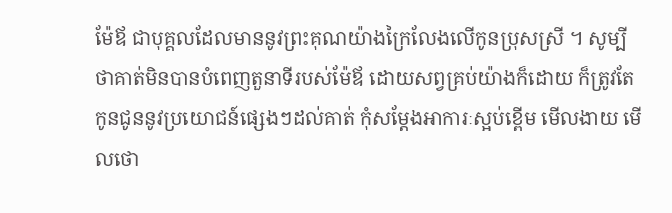ម៉ែឪ ជាបុគ្គលដែលមាននូវព្រះគុណយ៉ាងក្រៃលែងលើកូនប្រុសស្រី ។ សូម្បីថាគាត់មិនបានបំពេញតួនាទីរបស់ម៉ែឪ ដោយសព្វគ្រប់យ៉ាងក៏ដោយ ក៏ត្រូវតែកូនជូននូវប្រយោជន៍ផ្សេងៗដល់គាត់ កុំសម្តែងអាការៈស្អប់ខ្ពើម មើលងាយ មើលថោ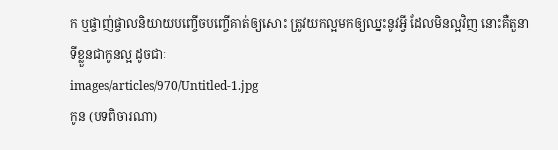ក ឬផ្ចាញ់ផ្ចាលនិយាយបញ្ចើចបញ្ចើគាត់ឲ្យសោះ ត្រូវយកល្អមកឲ្យឈ្នះនូវអ្វី ដែលមិនល្អវិញ នោះគឺតួនាទីខ្លួនជាកូនល្អ ដូចជាៈ
images/articles/970/Untitled-1.jpg
កូន (បទពិចារណា)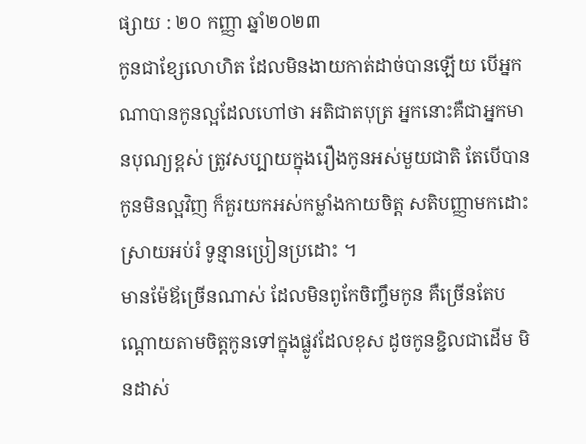ផ្សាយ : ២០ កញ្ញា ឆ្នាំ២០២៣
កូនជាខ្សែលោហិត ដែលមិនងាយកាត់ដាច់បានឡើយ បើអ្នកណាបានកូនល្អដែលហៅថា អតិជាតបុត្រ អ្នកនោះគឺជាអ្នកមានបុណ្យខ្ពស់ ត្រូវសប្បាយក្នុងរឿងកូនអស់មួយជាតិ តែបើបានកូនមិនល្អវិញ ក៏គួរយកអស់កម្លាំងកាយចិត្ត សតិបញ្ញាមកដោះស្រាយអប់រំ ទូន្មានប្រៀនប្រដោះ ។
មានម៉ែឪច្រើនណាស់ ដែលមិនពូកែចិញ្ចឹមកូន គឺច្រើនតែបណ្តោយតាមចិត្តកូនទៅក្នុងផ្លូវដែលខុស ដូចកូនខ្ជិលជាដើម មិនដាស់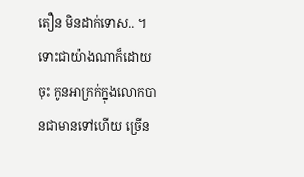តឿន មិនដាក់ទោស.. ។
ទោះជាយ៉ាងណាក៏ដោយចុះ កូនអាក្រក់ក្នុងលោកបានជាមានទៅហើយ ច្រើន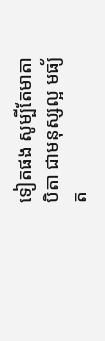ទៀតផង សូម្បីតែមាតាបិតា ជាមនុស្សល្អ មធ្យ័ត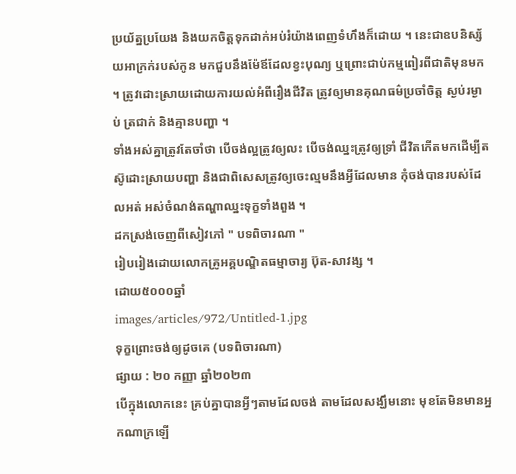ប្រយ័ត្នប្រយែង និងយកចិត្តទុកដាក់អប់រំយ៉ាងពេញទំហឹងក៏ដោយ ។ នេះជាឧបនិស្ស័យអាក្រក់របស់កូន មកជួបនឹងម៉ែឪដែលខ្វះបុណ្យ ឬព្រោះជាប់កម្មពៀរពីជាតិមុនមក ។ ត្រូវដោះស្រាយដោយការយល់អំពីរឿងជីវិត ត្រូវឲ្យមានគុណធម៌ប្រចាំចិត្ត ស្ងប់រម្ងាប់ ត្រជាក់ និងគ្មានបញ្ហា ។
ទាំងអស់គ្នាត្រូវតែចាំថា បើចង់ល្អត្រូវឲ្យលះ បើចង់ឈ្នះត្រូវឲ្យទ្រាំ ជីវិតកើតមកដើម្បីតស៊ូដោះស្រាយបញ្ហា និងជាពិសេសត្រូវឲ្យចេះល្មមនឹងអ្វីដែលមាន កុំចង់បានរបស់ដែលអត់ អស់ចំណង់តណ្ហាឈ្នះទុក្ខទាំងពួង ។
ដកស្រង់ចេញពីសៀវភៅ " បទពិចារណា "
រៀបរៀងដោយលោកគ្រូអគ្គបណ្ឌិតធម្មាចារ្យ ប៊ុត-សាវង្ស ។
ដោយ៥០០០ឆ្នាំ
images/articles/972/Untitled-1.jpg
ទុក្ខព្រោះចង់ឲ្យដូចគេ (បទពិចារណា)
ផ្សាយ : ២០ កញ្ញា ឆ្នាំ២០២៣
បើក្នុងលោកនេះ គ្រប់គ្នាបានអ្វីៗតាមដែលចង់ តាមដែលសង្ឃឹមនោះ មុខតែមិនមានអ្នកណាក្រឡើ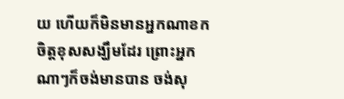យ ហើយក៏មិនមានអ្នកណាខកចិត្តខុសសង្ឃឹមដែរ ព្រោះអ្នកណាៗក៏ចង់មានបាន ចង់សុ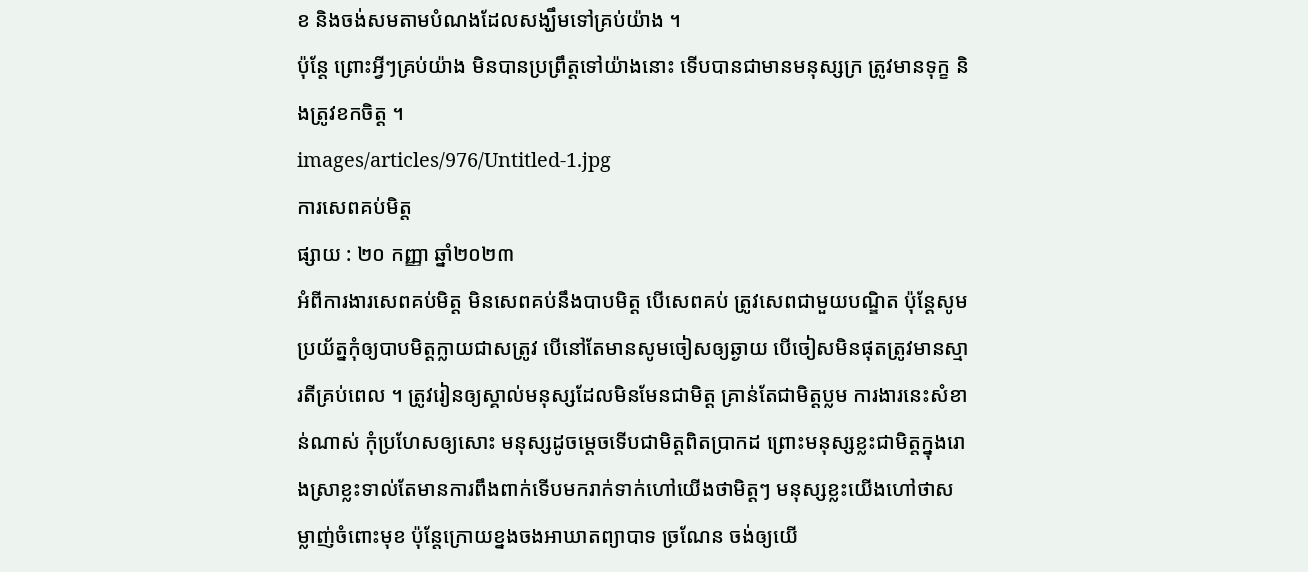ខ និងចង់សមតាមបំណងដែលសង្ឃឹមទៅគ្រប់យ៉ាង ។
ប៉ុន្តែ ព្រោះអ្វីៗគ្រប់យ៉ាង មិនបានប្រព្រឹត្តទៅយ៉ាងនោះ ទើបបានជាមានមនុស្សក្រ ត្រូវមានទុក្ខ និងត្រូវខកចិត្ត ។
images/articles/976/Untitled-1.jpg
ការសេពគប់មិត្ត
ផ្សាយ : ២០ កញ្ញា ឆ្នាំ២០២៣
អំពីការងារសេពគប់មិត្ត មិនសេពគប់នឹងបាបមិត្ត បើសេពគប់ ត្រូវសេពជាមួយបណ្ឌិត ប៉ុន្តែសូមប្រយ័ត្នកុំឲ្យបាបមិត្តក្លាយជាសត្រូវ បើនៅតែមានសូមចៀសឲ្យឆ្ងាយ បើចៀសមិនផុតត្រូវមានស្មារតីគ្រប់ពេល ។ ត្រូវរៀនឲ្យស្គាល់មនុស្សដែលមិនមែនជាមិត្ត គ្រាន់តែជាមិត្តប្លម ការងារនេះសំខាន់ណាស់ កុំប្រហែសឲ្យសោះ មនុស្សដូចម្តេចទើបជាមិត្តពិតប្រាកដ ព្រោះមនុស្សខ្លះជាមិត្តក្នុងរោងស្រាខ្លះទាល់តែមានការពឹងពាក់ទើបមករាក់ទាក់ហៅយើងថាមិត្តៗ មនុស្សខ្លះយើងហៅថាសម្លាញ់ចំពោះមុខ ប៉ុន្តែក្រោយខ្នងចងអាឃាតព្យាបាទ ច្រណែន ចង់ឲ្យយើ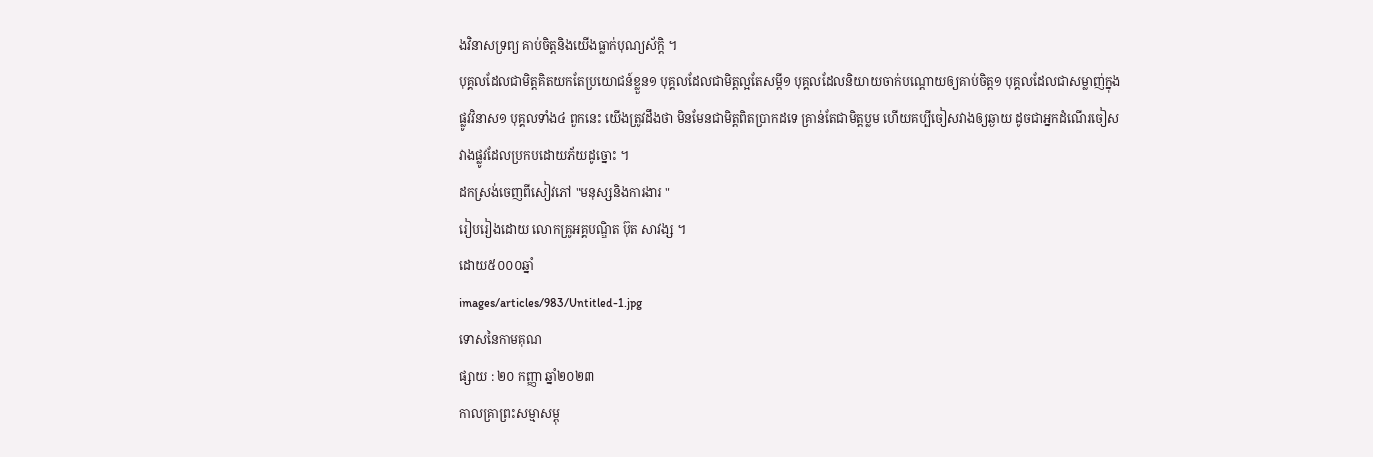ងវិនាសទ្រព្យ គាប់ចិត្តនិងយើងធ្លាក់បុណ្យស័ក្តិ ។
បុគ្គលដែលជាមិត្តគិតយកតែប្រយោជន៍ខ្លួន១ បុគ្គលដែលជាមិត្តល្អតែសម្តី១ បុគ្គលដែលនិយាយចាក់បណ្តោយឲ្យគាប់ចិត្ត១ បុគ្គលដែលជាសម្លាញ់ក្នុងផ្លូវវិនាស១ បុគ្គលទាំង៤ ពួកនេះ យើងត្រូវដឹងថា មិនមែនជាមិត្តពិតប្រាកដទេ គ្រាន់តែជាមិត្តប្លម ហើយគប្បីចៀសវាងឲ្យឆ្ងាយ ដូចជាអ្នកដំណើរចៀសវាងផ្លូវដែលប្រកបដោយភ័យដូច្នោះ ។
ដកស្រង់ចេញពីសៀវភៅ "មនុស្សនិងការងារ "
រៀបរៀងដោយ លោកគ្រូអគ្គបណ្ឌិត ប៊ុត សាវង្ស ។
ដោយ៥០០០ឆ្នាំ
images/articles/983/Untitled-1.jpg
ទោសនៃកាមគុណ
ផ្សាយ : ២០ កញ្ញា ឆ្នាំ២០២៣
កាលគ្រាព្រះសម្មាសម្ពុ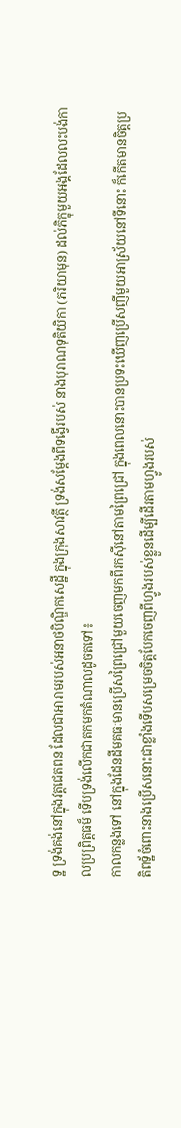ទ្ឋ ទ្រង់គង់នៅក្នុងវត្តជេតពន ដែលជាអារាមរបស់អនាថបិណ្ឌិកសេដ្ឋី ក្នុងក្រុងសាវត្ថី ទ្រង់សម្តែងពីទង្វើរបស់ នាងបុរាណទុតិយិកា (ភរិយាមុន) ដល់ភិក្ខុមួយអង្គដែលលះបង់កាលប្រព្រិត្តធម៏ ទើបទ្រង់លើកជាតកមកតំណាលដូចតទៅ៖
កាលកន្លងទៅ នៅក្នុងដែនដីមគធៈមានប្រើសព្រៃជ្រៅមួយចេញមកពីរកស៊ីនៅតាមព្រៃជ្រៅ ក្នុងពេលនោះបានប្រទះឃើញប្រើសញីមួយអាស្រ័យនៅទីនោះ ក៏កើតមានចិត្តប្រតិពទ្ឋ័ចំពោះនាងប្រើសនោះជាខ្លាំងទើបសម្រេចចិត្តបែកចេញពីហ្វូងរបស់ខ្លួនដើម្បីដើរតាមហ្វូងរបស់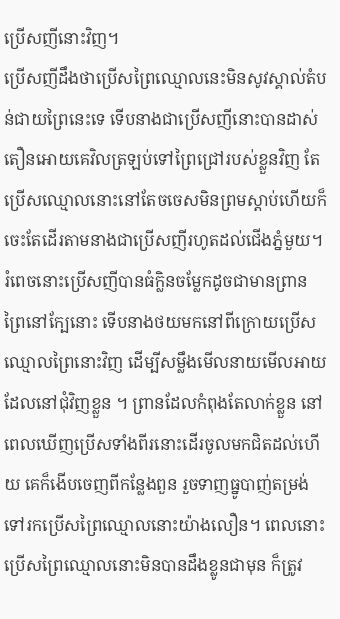ប្រើសញីនោះវិញ។
ប្រើសញីដឹងថាប្រើសព្រៃឈ្មោលនេះមិនសូវស្គាល់តំបន់ជាយព្រៃនេះទេ ទើបនាងជាប្រើសញីនោះបានដាស់តឿនអោយគេវិលត្រឡប់ទៅព្រៃជ្រៅរបស់ខ្លួនវិញ តែប្រើសឈ្មោលនោះនៅតែចចេសមិនព្រមស្តាប់ហើយក៏ចេះតែដើរតាមនាងជាប្រើសញីរហូតដល់ជើងភ្នំមួយ។
រំពេចនោះប្រើសញីបានធំក្លិនចម្លែកដូចជាមានព្រានព្រៃនៅក្បែនោះ ទើបនាងថយមកនៅពីក្រោយប្រើសឈ្មោលព្រៃនោះវិញ ដើម្បីសម្លឹងមើលនាយមើលអាយដែលនៅជុំវិញខ្លួន ។ ព្រានដែលកំពុងតែលាក់ខ្លួន នៅពេលឃើញប្រើសទាំងពីរនោះដើរចូលមកជិតដល់ហើយ គេក៏ងើបចេញពីកន្លែងពួន រួចទាញធ្នូបាញ់តម្រង់ទៅរកប្រើសព្រៃឈ្មោលនោះយ៉ាងលឿន។ ពេលនោះ ប្រើសព្រៃឈ្មោលនោះមិនបានដឹងខ្លូនជាមុន ក៏ត្រូវ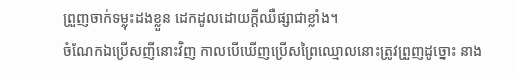ព្រួញចាក់ទម្លុះដងខ្លួន ដេកដូលដោយក្តីឈឺផ្សាជាខ្លាំង។
ចំណែកឯប្រើសញីនោះវិញ កាលបើឃើញប្រើសព្រៃឈ្មោលនោះត្រូវព្រួញដូច្នោះ នាង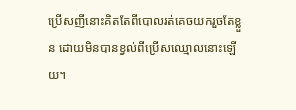ប្រើសញីនោះគិតតែពីបោលរត់គេចយករួចតែខ្លួន ដោយមិនបានខ្វល់ពីប្រើសឈ្មោលនោះឡើយ។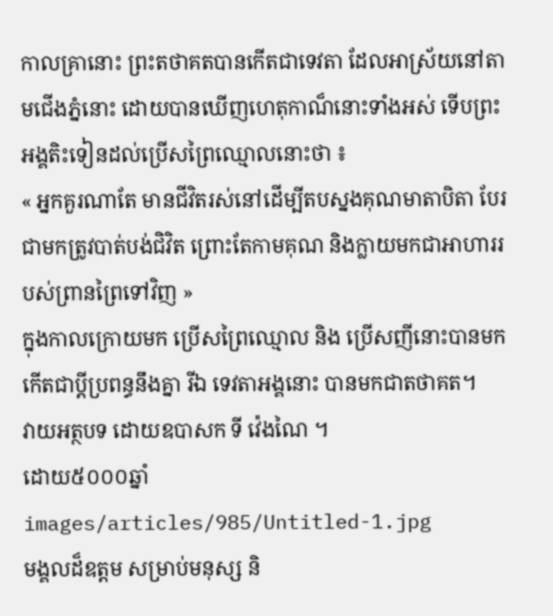កាលគ្រានោះ ព្រះតថាគតបានកើតជាទេវតា ដែលអាស្រ័យនៅតាមជើងភ្នំនោះ ដោយបានឃើញហេតុកាណ៏នោះទាំងអស់ ទើបព្រះអង្គតិះទៀនដល់ប្រើសព្រៃឈ្មោលនោះថា ៖
« អ្នកគួរណាតែ មានជីវិតរស់នៅដើម្បីតបស្នងគុណមាតាបិតា បែរជាមកត្រូវបាត់បង់ជិវិត ព្រោះតែកាមគុណ និងក្លាយមកជាអាហាររបស់ព្រានព្រៃទៅវិញ »
ក្នុងកាលក្រោយមក ប្រើសព្រៃឈ្មោល និង ប្រើសញីនោះបានមកកើតជាប្តីប្រពន្ធនឹងគ្នា រីឯ ទេវតាអង្គនោះ បានមកជាតថាគត។
វាយអត្ថបទ ដោយឧបាសក ទី វ៉េងណៃ ។
ដោយ៥០០០ឆ្នាំ
images/articles/985/Untitled-1.jpg
មង្គលដ៏ឧត្តម សម្រាប់មនុស្ស និ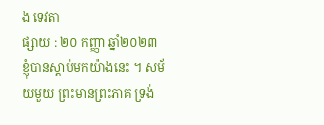ង ទេវតា
ផ្សាយ : ២០ កញ្ញា ឆ្នាំ២០២៣
ខ្ញុំបានស្តាប់មកយ៉ាងនេះ ។ សម័យមួយ ព្រះមានព្រះភាគ ទ្រង់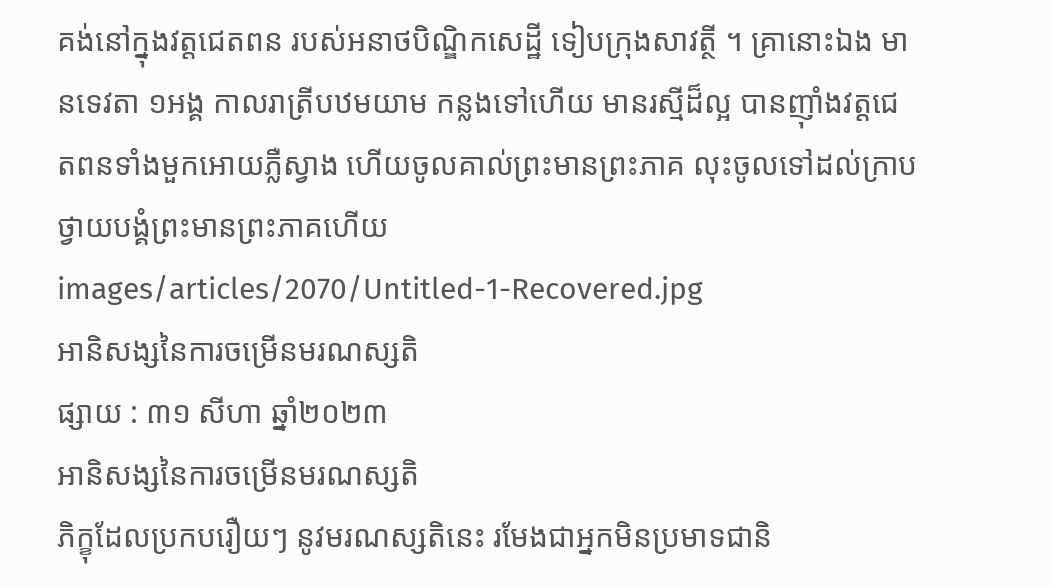គង់នៅក្នុងវត្តជេតពន របស់អនាថបិណ្ឌិកសេដ្ឋី ទៀបក្រុងសាវត្ថី ។ គ្រានោះឯង មានទេវតា ១អង្គ កាលរាត្រីបឋមយាម កន្លងទៅហើយ មានរស្មីដ៏ល្អ បានញ៉ាំងវត្តជេតពនទាំងមួកអោយភ្លឺស្វាង ហើយចូលគាល់ព្រះមានព្រះភាគ លុះចូលទៅដល់ក្រាបថ្វាយបង្គំព្រះមានព្រះភាគហើយ
images/articles/2070/Untitled-1-Recovered.jpg
អានិសង្សនៃការចម្រើនមរណស្សតិ
ផ្សាយ : ៣១ សីហា ឆ្នាំ២០២៣
អានិសង្សនៃការចម្រើនមរណស្សតិ
ភិក្ខុដែលប្រកបរឿយៗ នូវមរណស្សតិនេះ រមែងជាអ្នកមិនប្រមាទជានិ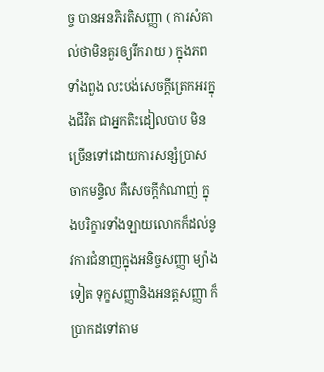ច្ច បានអនភិរតិសញ្ញា ( ការសំគាល់ថាមិនគួរឲ្យរីករាយ ) ក្នុងភពទាំងពួង លះបង់សេចក្ដីត្រេកអរក្នុងជីវិត ជាអ្នកតិះដៀលបាប មិនច្រើនទៅដោយការសន្សំប្រាសចាកមន្ទិល គឺសេចក្ដីកំណាញ់ ក្នុងបរិក្ខារទាំងឡាយលោកក៏ដល់នូវការជំនាញក្នុងអនិច្ចសញ្ញា ម្យ៉ាងទៀត ទុក្ខសញ្ញានិងអនត្តសញ្ញា ក៏ប្រាកដទៅតាម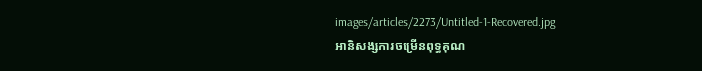images/articles/2273/Untitled-1-Recovered.jpg
អានិសង្សការចម្រើនពុទ្ធគុណ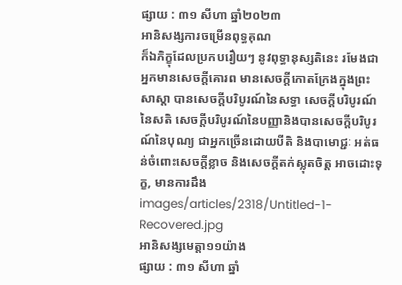ផ្សាយ : ៣១ សីហា ឆ្នាំ២០២៣
អានិសង្សការចម្រើនពុទ្ធគុណ
ក៏ឯភិក្ខុដែលប្រកបរឿយៗ នូវពុទ្ធានុស្សតិនេះ រមែងជាអ្នកមានសេចក្ដីគោរព មានសេចក្ដីកោតក្រែងក្នុងព្រះសាស្ដា បានសេចក្ដីបរិបូរណ៍នៃសទ្ធា សេចក្ដីបរិបូរណ៍នៃសតិ សេចក្ដីបរិបូរណ៍នៃបញ្ញានិងបានសេចក្ដីបរិបូរណ៍នៃបុណ្យ ជាអ្នកច្រើនដោយបីតិ និងបាមោជ្ជៈ អត់ធន់ចំពោះសេចក្ដីខ្លាច និងសេចក្ដីតក់ស្លុតចិត្ត អាចដោះទុក្ខ, មានការដឹង
images/articles/2318/Untitled-1-Recovered.jpg
អានិសង្សមេត្តា១១យ៉ាង
ផ្សាយ : ៣១ សីហា ឆ្នាំ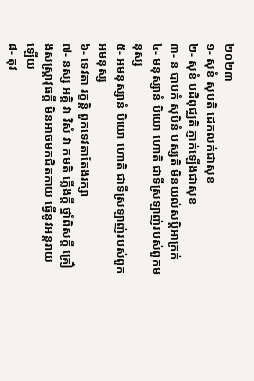២០២៣
១- សុខំ សុបតិ ដេកលក់ជាសុខ
២- សុខំ បដិពុជ្ឈតិ ភ្ញាក់ឡើងជាសុខ
៣- ន បាបកំ សុបិនំ បស្សតិ មិនយល់សប្តិអាក្រក់
៤- មនុស្សានំ បិយោ ហោតិ ជាទីស្រឡាញ់របស់ពួកមនុស្ស
៥- អមនុស្សានំ បិយោ ហោតិ ជាទីស្រឡាញ់របស់ពួកអមនុស្ស
៦- ទេវតា រក្ខន្តិ ពួកទេវតាតែងរក្សា
៧- នស្ស អគ្គិ វា វិសំ វា កមតិ ភ្លើងក្ដី ថ្នាំពិសក្ដី គ្រឿងសស្ត្រាវុធក្ដី មិនអាចមកជិតកាយ ធ្វើនូវអន្តរាយឡើយ
៨- តុវ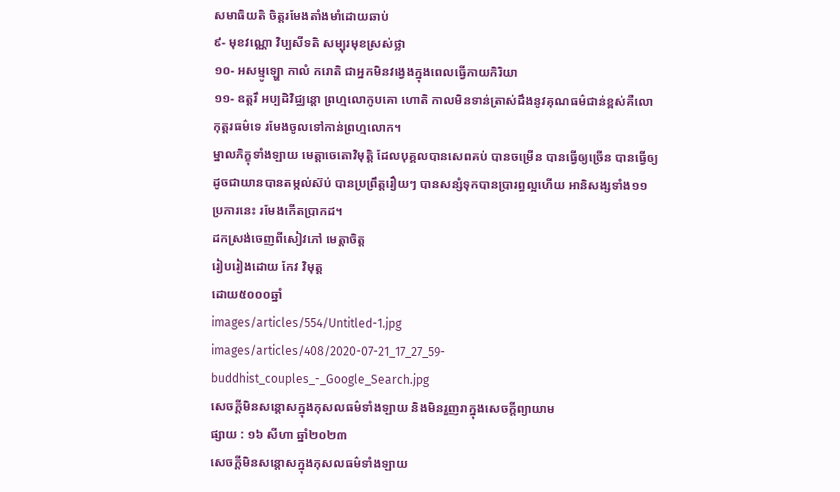សមាធិយតិ ចិត្តរមែងតាំងមាំដោយឆាប់
៩- មុខវណ្ណោ វិប្បសីទតិ សម្បុរមុខស្រស់ថ្លា
១០- អសម្មូឡ្ហោ កាលំ ករោតិ ជាអ្នកមិនវង្វេងក្នុងពេលធ្វើកាយកិរិយា
១១- ឧត្តរឹ អប្បដិវិជ្ឈន្តោ ព្រហ្មលោកូបគោ ហោតិ កាលមិនទាន់ត្រាស់ដឹងនូវគុណធម៌ជាន់ខ្ពស់គឺលោកុត្តរធម៌ទេ រមែងចូលទៅកាន់ព្រហ្មលោក។
ម្នាលភិក្ខុទាំងឡាយ មេត្តាចេតោវិមុត្តិ ដែលបុគ្គលបានសេពគប់ បានចម្រើន បានធ្វើឲ្យច្រើន បានធ្វើឲ្យដូចជាយានបានតម្កល់ស៊ប់ បានប្រព្រឹត្តរឿយៗ បានសន្សំទុកបានប្រារព្ធល្អហើយ អានិសង្សទាំង១១ប្រការនេះ រមែងកើតប្រាកដ។
ដកស្រង់ចេញពីសៀវភៅ មេត្តាចិត្ត
រៀបរៀងដោយ កែវ វិមុត្ត
ដោយ៥០០០ឆ្នាំ
images/articles/554/Untitled-1.jpg
images/articles/408/2020-07-21_17_27_59-buddhist_couples_-_Google_Search.jpg
សេចក្តីមិនសន្តោសក្នុងកុសលធម៌ទាំងឡាយ និងមិនរួញរាក្នុងសេចក្តីព្យាយាម
ផ្សាយ : ១៦ សីហា ឆ្នាំ២០២៣
សេចក្តីមិនសន្តោសក្នុងកុសលធម៌ទាំងឡាយ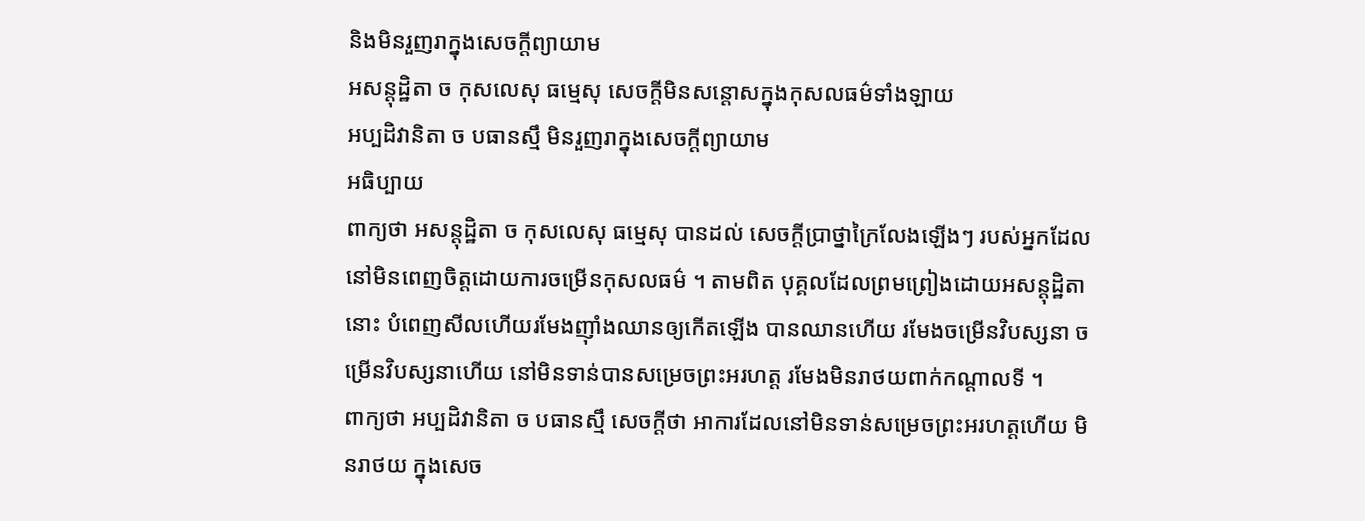និងមិនរួញរាក្នុងសេចក្តីព្យាយាម
អសន្តុដ្ឋិតា ច កុសលេសុ ធម្មេសុ សេចក្តីមិនសន្តោសក្នុងកុសលធម៌ទាំងឡាយ
អប្បដិវានិតា ច បធានស្មឹ មិនរួញរាក្នុងសេចក្តីព្យាយាម
អធិប្បាយ
ពាក្យថា អសន្តុដ្ឋិតា ច កុសលេសុ ធម្មេសុ បានដល់ សេចក្តីប្រាថ្នាក្រៃលែងឡើងៗ របស់អ្នកដែលនៅមិនពេញចិត្តដោយការចម្រើនកុសលធម៌ ។ តាមពិត បុគ្គលដែលព្រមព្រៀងដោយអសន្តុដ្ឋិតានោះ បំពេញសីលហើយរមែងញ៉ាំងឈានឲ្យកើតឡើង បានឈានហើយ រមែងចម្រើនវិបស្សនា ចម្រើនវិបស្សនាហើយ នៅមិនទាន់បានសម្រេចព្រះអរហត្ត រមែងមិនរាថយពាក់កណ្តាលទី ។
ពាក្យថា អប្បដិវានិតា ច បធានស្មឹ សេចក្តីថា អាការដែលនៅមិនទាន់សម្រេចព្រះអរហត្តហើយ មិនរាថយ ក្នុងសេច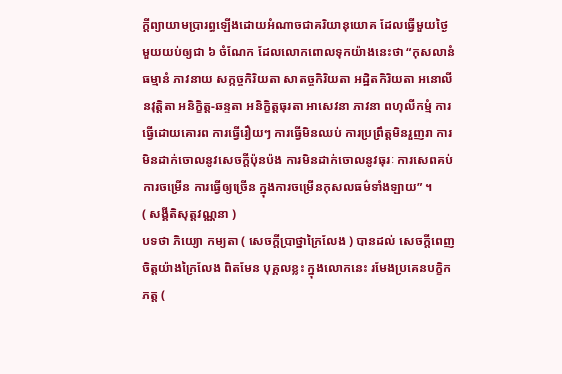ក្តីព្យាយាមប្រារព្ធឡើងដោយអំណាចជាគរិយានុយោគ ដែលធ្វើមួយថ្ងៃមួយយប់ឲ្យជា ៦ ចំណែក ដែលលោកពោលទុកយ៉ាងនេះថា “កុសលានំ ធម្មានំ ភាវនាយ សក្កច្ចកិរិយតា សាតច្ចកិរិយតា អដ្ឋិតកិរិយតា អនោលីនវុត្តិតា អនិក្ខិត្ត-ឆន្ទតា អនិក្ខិត្តធុរតា អាសេវនា ភាវនា ពហុលីកម្មំ ការធ្វើដោយគោរព ការធ្វើរឿយៗ ការធ្វើមិនឈប់ ការប្រព្រឹត្តមិនរួញរា ការមិនដាក់ចោលនូវសេចក្តីប៉ុនប៉ង ការមិនដាក់ចោលនូវធុរៈ ការសេពគប់ ការចម្រើន ការធ្វើឲ្យច្រើន ក្នុងការចម្រើនកុសលធម៌ទាំងឡាយ” ។
( សង្គីតិសុត្តវណ្ណនា )
បទថា ភិយ្យោ កម្យតា ( សេចក្តីប្រាថ្នាក្រៃលែង ) បានដល់ សេចក្តីពេញចិត្តយ៉ាងក្រៃលែង ពិតមែន បុគ្គលខ្លះ ក្នុងលោកនេះ រមែងប្រគេនបក្ខិកភត្ត (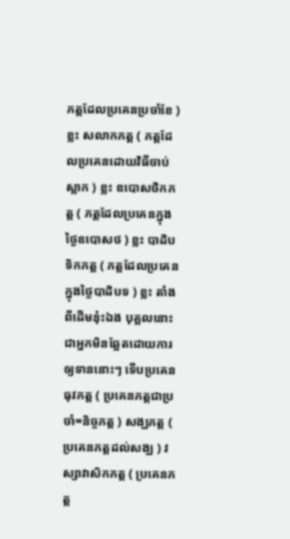ភត្តដែលប្រគេនប្រចាំខែ ) ខ្លះ សលាកភត្ត ( ភត្តដែលប្រគេនដោយវិធីចាប់ស្លាក ) ខ្លះ ឧបោសថិកភត្ត ( ភត្តដែលប្រគេនក្នុងថ្ងៃឧបោសថ ) ខ្លះ បាដិបទិកភត្ត ( ភត្តដែលប្រគេនក្នុងថ្ងៃបាដិបទ ) ខ្លះ តាំងពីដើមនុ៎ះឯង បុគ្គលនោះជាអ្នកមិនឆ្អែតដោយការឲ្យទាននោះៗ ទើបប្រគេនធុវភត្ត ( ប្រគេនភត្តជាប្រចាំ=និច្ចភត្ត ) សង្ឃភត្ត ( ប្រគេនភត្តដល់សង្ឃ ) វស្សាវាសិកភត្ត ( ប្រគេនភត្ត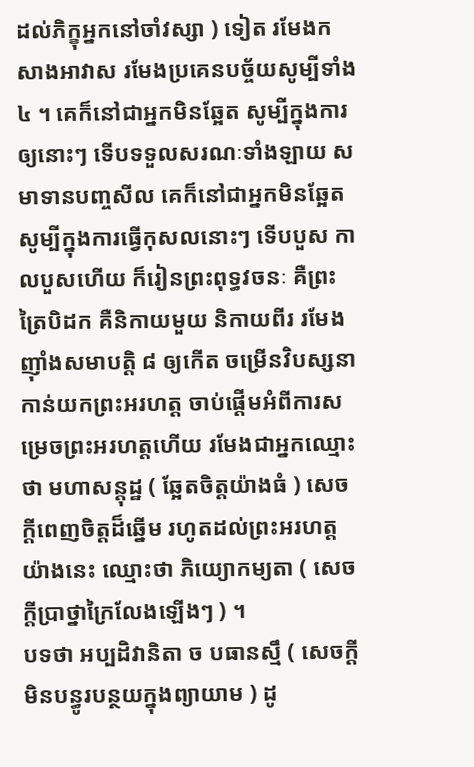ដល់ភិក្ខុអ្នកនៅចាំវស្សា ) ទៀត រមែងកសាងអាវាស រមែងប្រគេនបច្ច័យសូម្បីទាំង ៤ ។ គេក៏នៅជាអ្នកមិនឆ្អែត សូម្បីក្នុងការឲ្យនោះៗ ទើបទទួលសរណៈទាំងឡាយ សមាទានបញ្ចសីល គេក៏នៅជាអ្នកមិនឆ្អែតសូម្បីក្នុងការធ្វើកុសលនោះៗ ទើបបួស កាលបួសហើយ ក៏រៀនព្រះពុទ្ធវចនៈ គឺព្រះត្រៃបិដក គឺនិកាយមួយ និកាយពីរ រមែងញ៉ាំងសមាបត្តិ ៨ ឲ្យកើត ចម្រើនវិបស្សនា កាន់យកព្រះអរហត្ត ចាប់ផ្តើមអំពីការសម្រេចព្រះអរហត្តហើយ រមែងជាអ្នកឈ្មោះថា មហាសន្តុដ្ឋ ( ឆ្អែតចិត្តយ៉ាងធំ ) សេចក្តីពេញចិត្តដ៏ឆ្នើម រហូតដល់ព្រះអរហត្តយ៉ាងនេះ ឈ្មោះថា ភិយ្យោកម្យតា ( សេចក្តីប្រាថ្នាក្រៃលែងឡើងៗ ) ។
បទថា អប្បដិវានិតា ច បធានស្មឹ ( សេចក្តីមិនបន្ធូរបន្ថយក្នុងព្យាយាម ) ដូ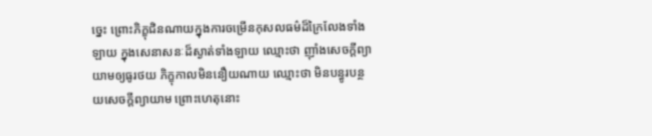ច្នេះ ព្រោះភិក្ខុជិនណាយក្នុងការចម្រើនកុសលធម៌ដ៏ក្រៃលែងទាំងឡាយ ក្នុងសេនាសនៈដ៏ស្ងាត់ទាំងឡាយ ឈ្មោះថា ញ៉ាំងសេចក្តីព្យាយាមឲ្យធូរថយ ភិក្ខុកាលមិននឿយណាយ ឈ្មោះថា មិនបន្ធូរបន្ថយសេចក្តីព្យាយាម ព្រោះហេតុនោះ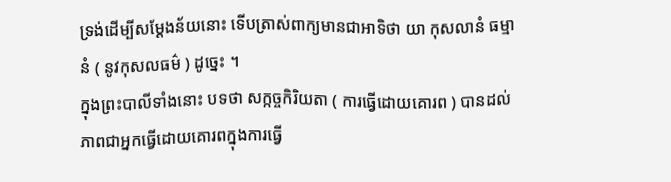ទ្រង់ដើម្បីសម្តែងន័យនោះ ទើបត្រាស់ពាក្យមានជាអាទិថា យា កុសលានំ ធម្មានំ ( នូវកុសលធម៌ ) ដូច្នេះ ។
ក្នុងព្រះបាលីទាំងនោះ បទថា សក្កច្ចកិរិយតា ( ការធ្វើដោយគោរព ) បានដល់ ភាពជាអ្នកធ្វើដោយគោរពក្នុងការធ្វើ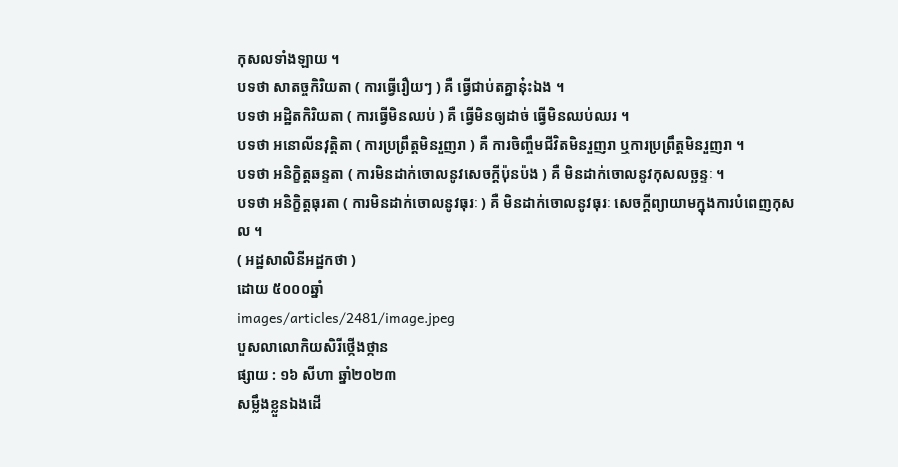កុសលទាំងឡាយ ។
បទថា សាតច្ចកិរិយតា ( ការធ្វើរឿយៗ ) គឺ ធ្វើជាប់តគ្នានុ៎ះឯង ។
បទថា អដ្ឋិតកិរិយតា ( ការធ្វើមិនឈប់ ) គឺ ធ្វើមិនឲ្យដាច់ ធ្វើមិនឈប់ឈរ ។
បទថា អនោលីនវុត្តិតា ( ការប្រព្រឹត្តមិនរួញរា ) គឺ ការចិញ្ចឹមជីវិតមិនរួញរា ឬការប្រព្រឹត្តមិនរួញរា ។
បទថា អនិក្ខិត្តឆន្ទតា ( ការមិនដាក់ចោលនូវសេចក្តីប៉ុនប៉ង ) គឺ មិនដាក់ចោលនូវកុសលច្ឆន្ទៈ ។
បទថា អនិក្ខិត្តធុរតា ( ការមិនដាក់ចោលនូវធុរៈ ) គឺ មិនដាក់ចោលនូវធុរៈ សេចក្តីព្យាយាមក្នុងការបំពេញកុសល ។
( អដ្ឋសាលិនីអដ្ឋកថា )
ដោយ ៥០០០ឆ្នាំ
images/articles/2481/image.jpeg
បួសលាលោកិយសិរីថ្កើងថ្កាន
ផ្សាយ : ១៦ សីហា ឆ្នាំ២០២៣
សម្លឹងខ្លួនឯងដើ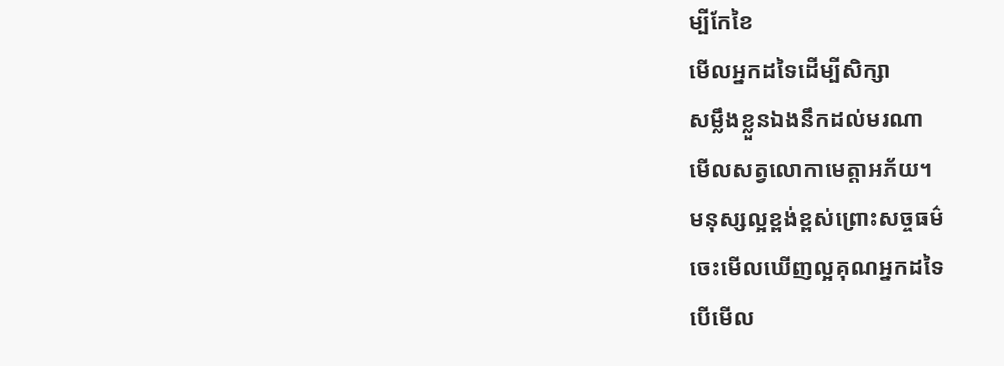ម្បីកែខៃ
មើលអ្នកដទៃដើម្បីសិក្សា
សម្លឹងខ្លួនឯងនឹកដល់មរណា
មើលសត្វលោកាមេត្តាអភ័យ។
មនុស្សល្អខ្ពង់ខ្ពស់ព្រោះសច្ចធម៌
ចេះមើលឃើញល្អគុណអ្នកដទៃ
បើមើល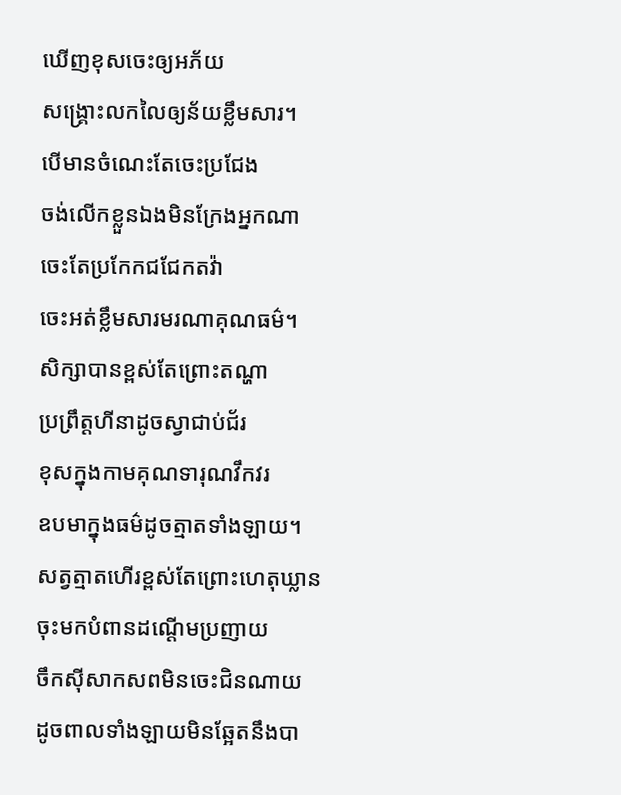ឃើញខុសចេះឲ្យអភ័យ
សង្គ្រោះលកលៃឲ្យន័យខ្លឹមសារ។
បើមានចំណេះតែចេះប្រជែង
ចង់លើកខ្លួនឯងមិនក្រែងអ្នកណា
ចេះតែប្រកែកជជែកតវ៉ា
ចេះអត់ខ្លឹមសារមរណាគុណធម៌។
សិក្សាបានខ្ពស់តែព្រោះតណ្ហា
ប្រព្រឹត្តហីនាដូចស្វាជាប់ជ័រ
ខុសក្នុងកាមគុណទារុណវឹកវរ
ឧបមាក្នុងធម៌ដូចត្មាតទាំងឡាយ។
សត្វត្មាតហើរខ្ពស់តែព្រោះហេតុឃ្លាន
ចុះមកបំពានដណ្ដើមប្រញាយ
ចឹកសុីសាកសពមិនចេះជិនណាយ
ដូចពាលទាំងឡាយមិនឆ្អែតនឹងបា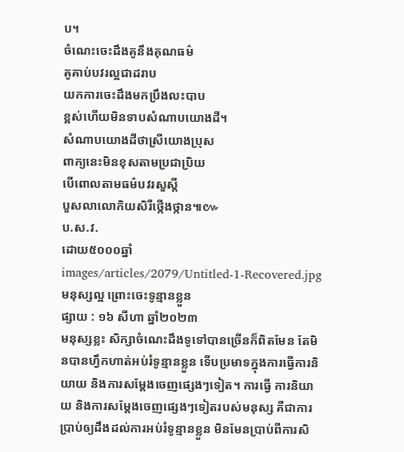ប។
ចំណេះចេះដឹងគូនឹងគុណធម៌
គូគាប់បវរល្អជាដរាប
យកការចេះដឹងមកប្រឹងលះបាប
ខ្ពស់ហើយមិនទាបសំណាបយោងដី។
សំណាបយោងដីថាស្រីយោងប្រុស
ពាក្យនេះមិនខុសតាមប្រជាប្រិយ
បើពោលតាមធម៌បវរសួស្ដី
បួសលាលោកិយសិរីថ្កើងថ្កាន៕៚
ប.ស.វ.
ដោយ៥០០០ឆ្នាំ
images/articles/2079/Untitled-1-Recovered.jpg
មនុស្សល្អ ព្រោះចេះទូន្មានខ្លួន
ផ្សាយ : ១៦ សីហា ឆ្នាំ២០២៣
មនុស្សខ្លះ សិក្សាចំណេះដឹងទូទៅបានច្រើនក៏ពិតមែន តែមិនបានហ្វឹកហាត់អប់រំទូន្មានខ្លួន ទើបប្រមាទក្នុងការធ្វើការនិយាយ និងការសម្ដែងចេញផ្សេងៗទៀត។ ការធ្វើ ការនិយាយ និងការសម្ដែងចេញផ្សេងៗទៀតរបស់មនុស្ស គឺជាការប្រាប់ឲ្យដឹងដល់ការអប់រំទូន្មានខ្លួន មិនមែនប្រាប់ពីការសិ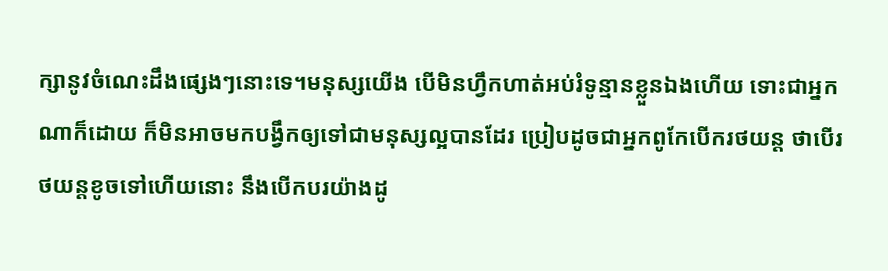ក្សានូវចំណេះដឹងផ្សេងៗនោះទេ។មនុស្សយើង បើមិនហ្វឹកហាត់អប់រំទូន្មានខ្លួនឯងហើយ ទោះជាអ្នកណាក៏ដោយ ក៏មិនអាចមកបង្វឹកឲ្យទៅជាមនុស្សល្អបានដែរ ប្រៀបដូចជាអ្នកពូកែបើករថយន្ត ថាបើរថយន្តខូចទៅហើយនោះ នឹងបើកបរយ៉ាងដូ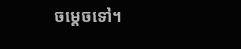ចម្ដេចទៅ។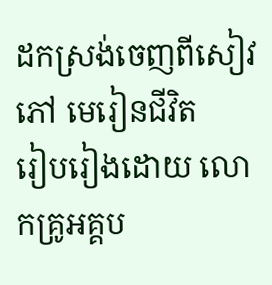ដកស្រង់ចេញពីសៀវភៅ មេរៀនជីវិត
រៀបរៀងដោយ លោកគ្រូអគ្គប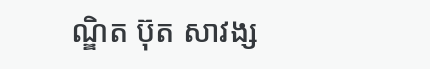ណ្ឌិត ប៊ុត សាវង្ស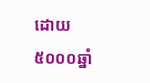ដោយ៥០០០ឆ្នាំ